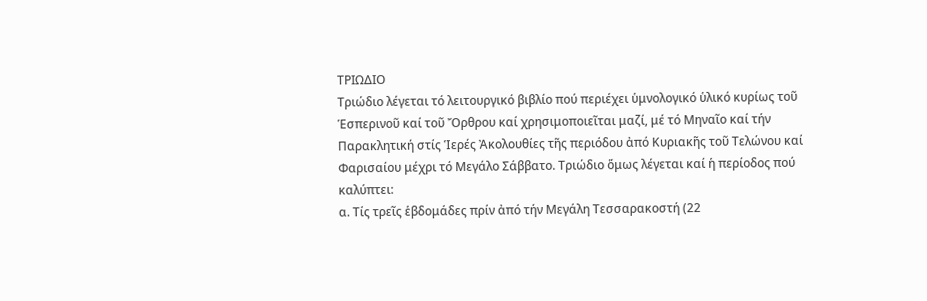ΤΡΙΩΔΙΟ
Τριώδιο λέγεται τό λειτουργικό βιβλίο πού περιέχει ὑμνολογικό ὑλικό κυρίως τοῦ Ἑσπερινοῦ καί τοῦ Ὄρθρου καί χρησιμοποιεῖται μαζί, μέ τό Μηναῖο καί τήν Παρακλητική στίς Ἱερές Ἀκολουθίες τῆς περιόδου ἀπό Κυριακῆς τοῦ Τελώνου καί Φαρισαίου μέχρι τό Μεγάλο Σάββατο. Τριώδιο ὅμως λέγεται καί ἡ περίοδος πού καλύπτει:
α. Τίς τρεῖς ἑβδομάδες πρίν ἀπό τήν Μεγάλη Τεσσαρακοστή (22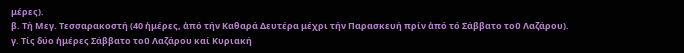μέρες).
β. Τή Μεγ. Τεσσαρακοστή (40 ἡμέρες, ἀπό τήν Καθαρά Δευτέρα μέχρι τήν Παρασκευή πρίν ἀπό τό Σάββατο τοῦ Λαζάρου).
γ. Τίς δύο ἡμέρες Σάββατο τοῦ Λαζάρου καί Κυριακή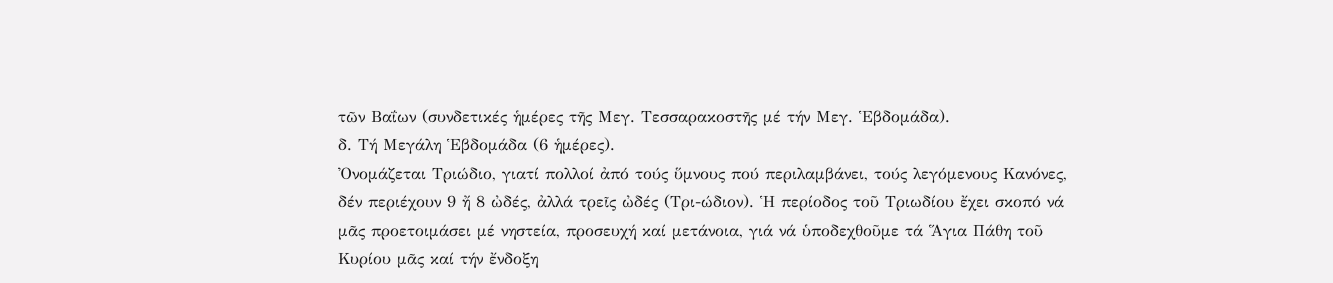τῶν Βαΐων (συνδετικές ἡμέρες τῆς Μεγ. Τεσσαρακοστῆς μέ τήν Μεγ. Ἑβδομάδα).
δ. Τή Μεγάλη Ἑβδομάδα (6 ἡμέρες).
Ὀνομάζεται Τριώδιο, γιατί πολλοί ἀπό τούς ὕμνους πού περιλαμβάνει, τούς λεγόμενους Κανόνες, δέν περιέχουν 9 ἤ 8 ὠδές, ἀλλά τρεῖς ὠδές (Τρι-ώδιον). Ἡ περίοδος τοῦ Τριωδίου ἔχει σκοπό νά μᾶς προετοιμάσει μέ νηστεία, προσευχή καί μετάνοια, γιά νά ὑποδεχθοῦμε τά Ἅγια Πάθη τοῦ Κυρίου μᾶς καί τήν ἔνδοξη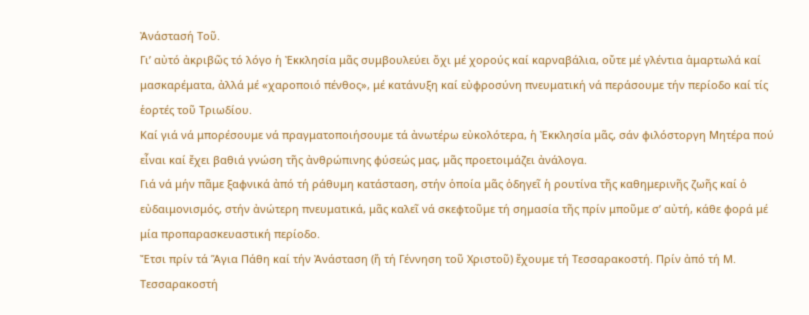Ἀνάστασή Τοῦ.
Γι’ αὐτό ἀκριβῶς τό λόγο ἡ Ἐκκλησία μᾶς συμβουλεύει ὄχι μέ χορούς καί καρναβάλια, οὔτε μέ γλέντια ἁμαρτωλά καί μασκαρέματα, ἀλλά μέ «χαροποιό πένθος», μέ κατάνυξη καί εὐφροσύνη πνευματική νά περάσουμε τήν περίοδο καί τίς ἑορτές τοῦ Τριωδίου.
Καί γιά νά μπορέσουμε νά πραγματοποιήσουμε τά ἀνωτέρω εὐκολότερα, ἡ Ἐκκλησία μᾶς, σάν φιλόστοργη Μητέρα πού εἶναι καί ἔχει βαθιά γνώση τῆς ἀνθρώπινης φύσεώς μας, μᾶς προετοιμάζει ἀνάλογα.
Γιά νά μήν πᾶμε ξαφνικά ἀπό τή ράθυμη κατάσταση, στήν ὁποία μᾶς ὁδηγεῖ ἡ ρουτίνα τῆς καθημερινῆς ζωῆς καί ὁ εὐδαιμονισμός, στήν ἀνώτερη πνευματικά, μᾶς καλεῖ νά σκεφτοῦμε τή σημασία τῆς πρίν μποῦμε σ’ αὐτή, κάθε φορά μέ μία προπαρασκευαστική περίοδο.
Ἔτσι πρίν τά Ἅγια Πάθη καί τήν Ἀνάσταση (ἤ τή Γέννηση τοῦ Χριστοῦ) ἔχουμε τή Τεσσαρακοστή. Πρίν ἀπό τή Μ. Τεσσαρακοστή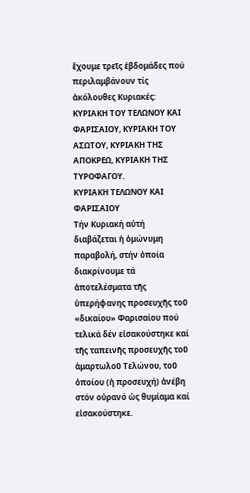ἔχουμε τρεῖς ἑβδομάδες πού περιλαμβάνουν τίς ἀκόλουθες Κυριακές: ΚΥΡΙΑΚΗ ΤΟΥ ΤΕΛΩΝΟΥ ΚΑΙ ΦΑΡΙΣΑΙΟΥ, ΚΥΡΙΑΚΗ ΤΟΥ ΑΣΩΤΟΥ, ΚΥΡΙΑΚΗ ΤΗΣ ΑΠΟΚΡΕΩ, ΚΥΡΙΑΚΗ ΤΗΣ ΤΥΡΟΦΑΓΟΥ.
ΚΥΡΙΑΚΗ ΤΕΛΩΝΟΥ ΚΑΙ ΦΑΡΙΣΑΙΟΥ
Τήν Κυριακή αὐτή διαβάζεται ἡ ὁμώνυμη παραβολή, στήν ὁποία διακρίνουμε τά ἀποτελέσματα τῆς ὑπερήφανης προσευχῆς τοῦ «δικαίου» Φαρισαίου πού τελικά δέν εἰσακούστηκε καί τῆς ταπεινῆς προσευχῆς τοῦ ἁμαρτωλοῦ Τελώνου, τοῦ ὁποίου (ἡ προσευχή) ἀνέβη στόν οὐρανό ὡς θυμίαμα καί εἰσακούστηκε.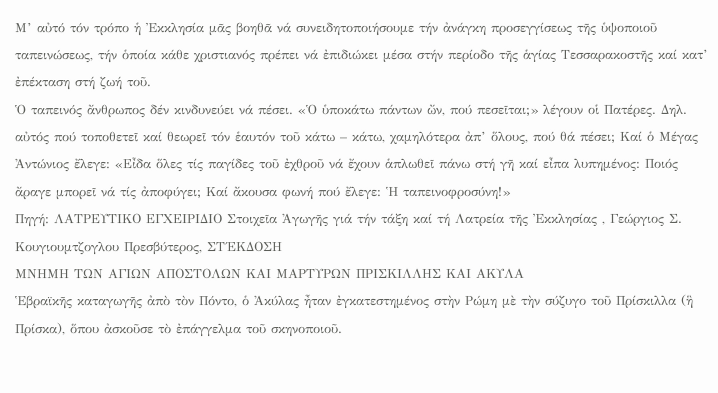Μ’ αὐτό τόν τρόπο ἡ Ἐκκλησία μᾶς βοηθᾶ νά συνειδητοποιήσουμε τήν ἀνάγκη προσεγγίσεως τῆς ὑψοποιοῦ ταπεινώσεως, τήν ὁποία κάθε χριστιανός πρέπει νά ἐπιδιώκει μέσα στήν περίοδο τῆς ἁγίας Τεσσαρακοστῆς καί κατ’ ἐπέκταση στή ζωή τοῦ.
Ὁ ταπεινός ἄνθρωπος δέν κινδυνεύει νά πέσει. «Ὁ ὑποκάτω πάντων ὤν, πού πεσεῖται;» λέγουν οἱ Πατέρες. Δηλ. αὐτός πού τοποθετεῖ καί θεωρεῖ τόν ἑαυτόν τοῦ κάτω – κάτω, χαμηλότερα ἀπ’ ὅλους, πού θά πέσει; Καί ὁ Μέγας Ἀντώνιος ἔλεγε: «Εἶδα ὅλες τίς παγίδες τοῦ ἐχθροῦ νά ἔχουν ἁπλωθεῖ πάνω στή γῆ καί εἶπα λυπημένος: Ποιός ἄραγε μπορεῖ νά τίς ἀποφύγει; Καί ἄκουσα φωνή πού ἔλεγε: Ἡ ταπεινοφροσύνη!»
Πηγή: ΛΑΤΡΕΥΤΙΚΟ ΕΓΧΕΙΡΙΔΙΟ Στοιχεῖα Ἀγωγῆς γιά τήν τάξη καί τή Λατρεία τῆς Ἐκκλησίας , Γεώργιος Σ. Κουγιουμτζογλου Πρεσβύτερος, ΣΤ΄ΕΚΔΟΣΗ
ΜΝΗΜΗ ΤΩΝ ΑΓΙΩΝ ΑΠΟΣΤΟΛΩΝ ΚΑΙ ΜΑΡΤΥΡΩΝ ΠΡΙΣΚΙΛΛΗΣ ΚΑΙ ΑΚΥΛΑ
Ἑβραϊκῆς καταγωγῆς ἀπὸ τὸν Πόντο, ὁ Ἀκύλας ἦταν ἐγκατεστημένος στὴν Ρώμη μὲ τὴν σύζυγο τοῦ Πρίσκιλλα (ἣ Πρίσκα), ὅπου ἀσκοῦσε τὸ ἐπάγγελμα τοῦ σκηνοποιοῦ.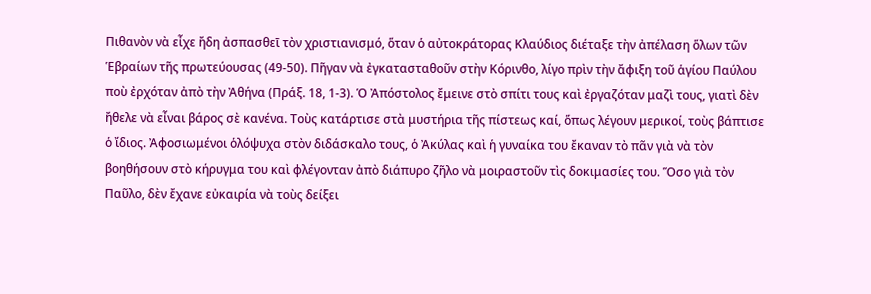Πιθανὸν νὰ εἶχε ἤδη ἀσπασθεῑ τὸν χριστιανισμό, ὅταν ὁ αὐτοκράτορας Κλαύδιος διέταξε τὴν ἀπέλαση ὅλων τῶν Ἑβραίων τῆς πρωτεύουσας (49-50). Πῆγαν νὰ ἐγκατασταθοῦν στὴν Κόρινθο, λίγο πρὶν τὴν ἄφιξη τοῦ ἁγίου Παύλου ποὺ ἐρχόταν ἀπὸ τὴν Ἀθήνα (Πράξ. 18, 1-3). Ὁ Ἀπόστολος ἔμεινε στὸ σπίτι τους καὶ ἐργαζόταν μαζὶ τους, γιατὶ δὲν ἤθελε νὰ εἶναι βάρος σὲ κανένα. Τοὺς κατάρτισε στὰ μυστήρια τῆς πίστεως καί, ὅπως λέγουν μερικοί, τοὺς βάπτισε ὁ ἴδιος. Ἀφοσιωμένοι ὁλόψυχα στὸν διδάσκαλο τους, ὁ Ἀκύλας καὶ ἡ γυναίκα του ἔκαναν τὸ πᾶν γιὰ νὰ τὸν βοηθήσουν στὸ κήρυγμα του καὶ φλέγονταν ἀπὸ διάπυρο ζῆλο νὰ μοιραστοῦν τὶς δοκιμασίες του. Ὅσο γιὰ τὸν Παῦλο, δὲν ἔχανε εὐκαιρία νὰ τοὺς δείξει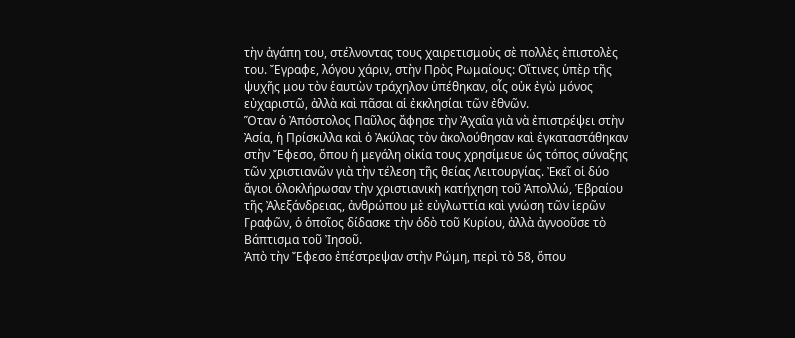τὴν ἀγάπη του, στέλνοντας τους χαιρετισμοὺς σὲ πολλὲς ἐπιστολὲς του. Ἔγραφε, λόγου χάριν, στὴν Πρὸς Ρωμαίους: Οἵτινες ὑπὲρ τῆς ψυχῆς μου τὸν ἑαυτὼν τράχηλον ὑπέθηκαν, οἷς οὐκ ἐγὼ μόνος εὐχαριστῶ, ἀλλὰ καὶ πᾶσαι αἱ ἐκκλησίαι τῶν ἐθνῶν.
Ὅταν ὁ Ἀπόστολος Παῦλος ἄφησε τὴν Ἀχαΐα γιὰ νὰ ἐπιστρέψει στὴν Ἀσία, ἡ Πρίσκιλλα καὶ ὁ Ἀκύλας τὸν ἀκολούθησαν καὶ ἐγκαταστάθηκαν στὴν Ἔφεσο, ὅπου ἡ μεγάλη οἰκία τους χρησίμευε ὡς τόπος σύναξης τῶν χριστιανῶν γιὰ τὴν τέλεση τῆς θείας Λειτουργίας. Ἐκεῖ οἱ δύο ἅγιοι ὁλοκλήρωσαν τὴν χριστιανικὴ κατήχηση τοῦ Ἀπολλώ, Ἑβραίου τῆς Ἀλεξάνδρειας, ἀνθρώπου μὲ εὐγλωττία καὶ γνώση τῶν ἱερῶν Γραφῶν, ὁ ὁποῖος δίδασκε τὴν ὁδὸ τοῦ Κυρίου, ἀλλὰ ἀγνοοῦσε τὸ Βάπτισμα τοῦ Ἰησοῦ.
Ἀπὸ τὴν Ἔφεσο ἐπέστρεψαν στὴν Ρώμη, περὶ τὸ 58, ὅπου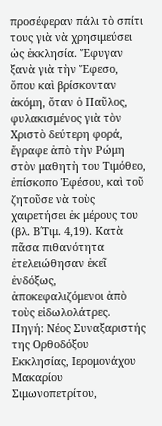προσέφεραν πάλι τὸ σπίτι τους γιὰ νὰ χρησιμεύσει ὡς ἐκκλησία. Ἔφυγαν ξανὰ γιὰ τὴν Ἔφεσο, ὅπου καὶ βρίσκονταν ἀκόμη, ὅταν ὁ Παῦλος, φυλακισμένος γιὰ τὸν Χριστὸ δεύτερη φορά, ἔγραφε ἀπὸ τὴν Ρώμη στὸν μαθητὴ του Τιμόθεο, ἐπίσκοπο Ἐφέσου, καὶ τοῦ ζητοῦσε νὰ τοὺς χαιρετήσει ἐκ μέρους του (βλ. Β΄Τιμ. 4,19). Κατὰ πᾶσα πιθανότητα ἐτελειώθησαν ἐκεῖ ἐνδόξως, ἀποκεφαλιζόμενοι ἀπὸ τοὺς εἰδωλολάτρες.
Πηγή: Νέος Συναξαριστής της Ορθοδόξου Εκκλησίας, Ιερομονάχου Μακαρίου Σιμωνοπετρίτου,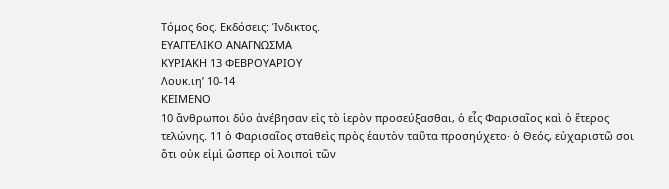Τόμος 6ος. Εκδόσεις: Ίνδικτος.
ΕΥΑΓΓΕΛΙΚΟ ΑΝΑΓΝΩΣΜΑ
ΚΥΡΙΑΚΗ 13 ΦΕΒΡΟΥΑΡΙΟΥ
Λουκ.ιη’ 10-14
ΚΕΙΜΕΝΟ
10 ἄνθρωποι δύο ἀνέβησαν εἰς τὸ ἱερὸν προσεύξασθαι, ὁ εἷς Φαρισαῖος καὶ ὁ ἕτερος τελώνης. 11 ὁ Φαρισαῖος σταθεὶς πρὸς ἑαυτὸν ταῦτα προσηύχετο· ὁ Θεός, εὐχαριστῶ σοι ὅτι οὐκ εἰμὶ ὥσπερ οἱ λοιποὶ τῶν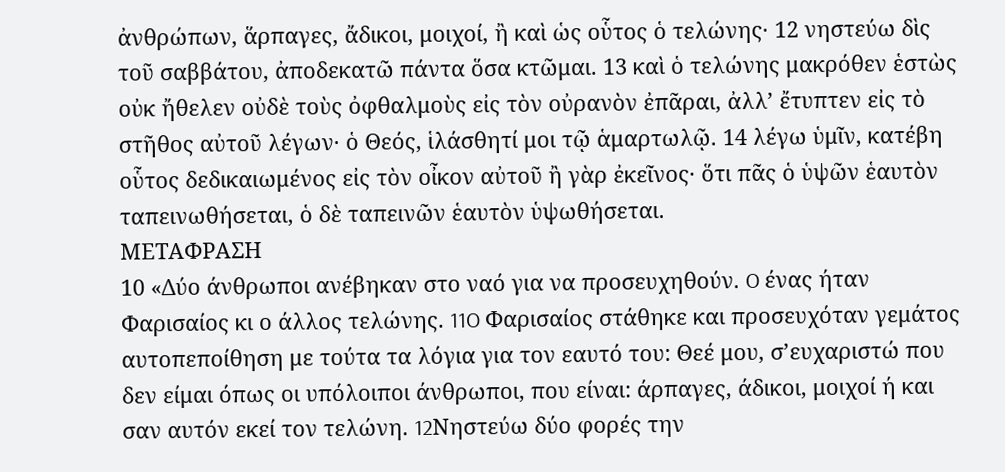ἀνθρώπων, ἅρπαγες, ἄδικοι, μοιχοί, ἢ καὶ ὡς οὗτος ὁ τελώνης· 12 νηστεύω δὶς τοῦ σαββάτου, ἀποδεκατῶ πάντα ὅσα κτῶμαι. 13 καὶ ὁ τελώνης μακρόθεν ἑστὼς οὐκ ἤθελεν οὐδὲ τοὺς ὀφθαλμοὺς εἰς τὸν οὐρανὸν ἐπᾶραι, ἀλλ’ ἔτυπτεν εἰς τὸ στῆθος αὐτοῦ λέγων· ὁ Θεός, ἱλάσθητί μοι τῷ ἁμαρτωλῷ. 14 λέγω ὑμῖν, κατέβη οὗτος δεδικαιωμένος εἰς τὸν οἶκον αὐτοῦ ἢ γὰρ ἐκεῖνος· ὅτι πᾶς ὁ ὑψῶν ἑαυτὸν ταπεινωθήσεται, ὁ δὲ ταπεινῶν ἑαυτὸν ὑψωθήσεται.
ΜΕΤΑΦΡΑΣΗ
10 «Δύο άνθρωποι ανέβηκαν στο ναό για να προσευχηθούν. O ένας ήταν Φαρισαίος κι ο άλλος τελώνης. 11O Φαρισαίος στάθηκε και προσευχόταν γεμάτος αυτοπεποίθηση με τούτα τα λόγια για τον εαυτό του: Θεέ μου, σ’ευχαριστώ που δεν είμαι όπως οι υπόλοιποι άνθρωποι, που είναι: άρπαγες, άδικοι, μοιχοί ή και σαν αυτόν εκεί τον τελώνη. 12Nηστεύω δύο φορές την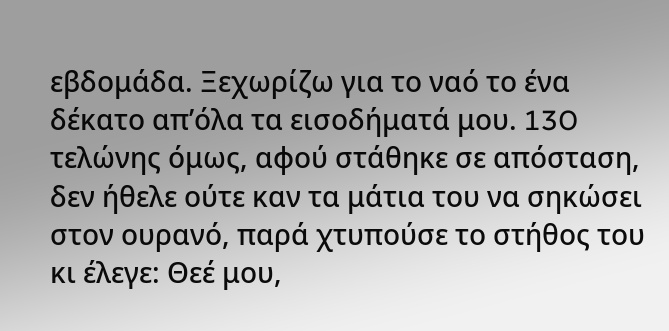εβδομάδα. Ξεχωρίζω για το ναό το ένα δέκατο απ’όλα τα εισοδήματά μου. 13O τελώνης όμως, αφού στάθηκε σε απόσταση, δεν ήθελε ούτε καν τα μάτια του να σηκώσει στον ουρανό, παρά χτυπούσε το στήθος του κι έλεγε: Θεέ μου,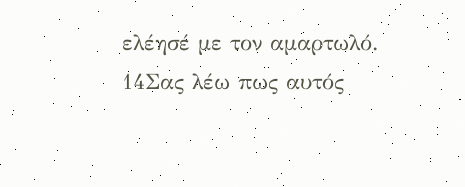ελέησέ με τον αμαρτωλό. 14Σας λέω πως αυτός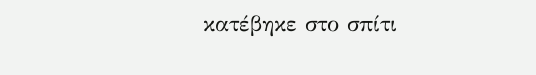κατέβηκε στο σπίτι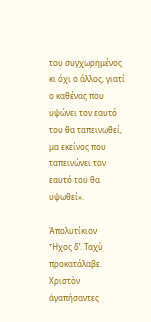του συγχωρημένος κι όχι ο άλλος, γιατί ο καθένας που υψώνει τον εαυτό του θα ταπεινωθεί, μα εκείνος που ταπεινώνει τον εαυτό του θα υψωθεί».

Ἀπολυτίκιον
Ἦχος δ’. Ταχὺ προκατάλαβε.
Χριστὸν ἀγαπήσαντες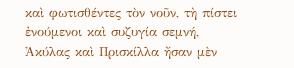καὶ φωτισθέντες τὸν νοῦν, τὴ πίστει ἐνούμενοι καὶ συζυγία σεμνή, Ἀκύλας καὶ Πρισκίλλα ἤσαν μὲν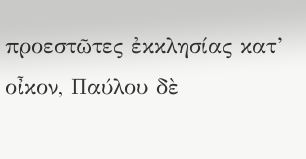προεστῶτες ἐκκλησίας κατ’ οἶκον, Παύλου δὲ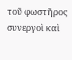τοῦ φωστῆρος συνεργοὶ καὶ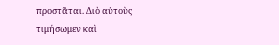προστᾶται. Διὸ αὐτοὺς τιμήσωμεν καὶ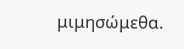μιμησώμεθα.